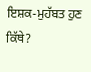ਇਸ਼ਕ-ਮੁਹੱਬਤ ਹੁਣ ਕਿੱਥੇ?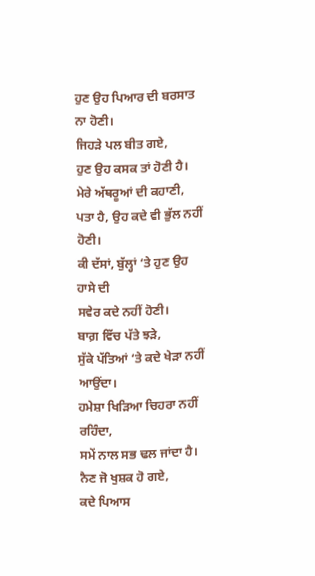ਹੁਣ ਉਹ ਪਿਆਰ ਦੀ ਬਰਸਾਤ ਨਾ ਹੋਣੀ।
ਜਿਹੜੇ ਪਲ ਬੀਤ ਗਏ,
ਹੁਣ ਉਹ ਕਸਕ ਤਾਂ ਹੋਣੀ ਹੈ।
ਮੇਰੇ ਅੱਥਰੂਆਂ ਦੀ ਕਹਾਣੀ,
ਪਤਾ ਹੈ, ਉਹ ਕਦੇ ਵੀ ਭੁੱਲ ਨਹੀਂ ਹੋਣੀ।
ਕੀ ਦੱਸਾਂ, ਬੁੱਲ੍ਹਾਂ ‘ਤੇ ਹੁਣ ਉਹ ਹਾਸੇ ਦੀ
ਸਵੇਰ ਕਦੇ ਨਹੀਂ ਹੋਣੀ।
ਬਾਗ਼ ਵਿੱਚ ਪੱਤੇ ਝੜੇ,
ਸੁੱਕੇ ਪੱਤਿਆਂ ‘ਤੇ ਕਦੇ ਖੇੜਾ ਨਹੀਂ ਆਉਂਦਾ।
ਹਮੇਸ਼ਾ ਖਿੜਿਆ ਚਿਹਰਾ ਨਹੀਂ ਰਹਿੰਦਾ,
ਸਮੇਂ ਨਾਲ ਸਭ ਢਲ ਜਾਂਦਾ ਹੈ।
ਨੈਣ ਜੋ ਖੁਸ਼ਕ ਹੋ ਗਏ,
ਕਦੇ ਪਿਆਸ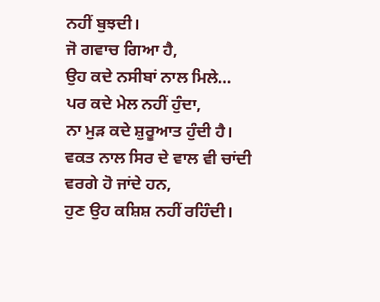ਨਹੀਂ ਬੁਝਦੀ।
ਜੋ ਗਵਾਚ ਗਿਆ ਹੈ,
ਉਹ ਕਦੇ ਨਸੀਬਾਂ ਨਾਲ ਮਿਲੇ…
ਪਰ ਕਦੇ ਮੇਲ ਨਹੀਂ ਹੁੰਦਾ,
ਨਾ ਮੁੜ ਕਦੇ ਸ਼ੁਰੂਆਤ ਹੁੰਦੀ ਹੈ।
ਵਕਤ ਨਾਲ ਸਿਰ ਦੇ ਵਾਲ ਵੀ ਚਾਂਦੀ ਵਰਗੇ ਹੋ ਜਾਂਦੇ ਹਨ,
ਹੁਣ ਉਹ ਕਸ਼ਿਸ਼ ਨਹੀਂ ਰਹਿੰਦੀ।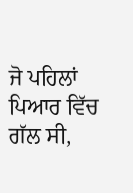ਜੋ ਪਹਿਲਾਂ ਪਿਆਰ ਵਿੱਚ ਗੱਲ ਸੀ,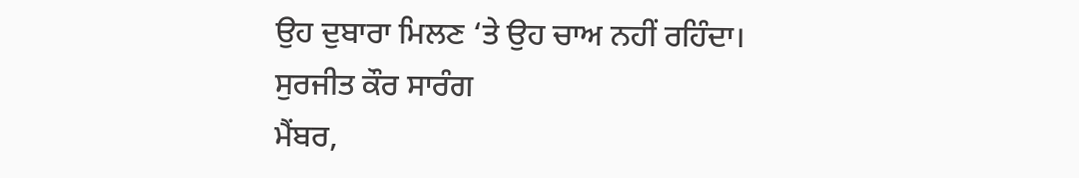ਉਹ ਦੁਬਾਰਾ ਮਿਲਣ ‘ਤੇ ਉਹ ਚਾਅ ਨਹੀਂ ਰਹਿੰਦਾ।
ਸੁਰਜੀਤ ਕੌਰ ਸਾਰੰਗ
ਮੈਂਬਰ,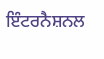ਇੰਟਰਨੈਸ਼ਨਲ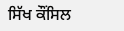ਸਿੱਖ ਕੌਂਸਿਲ